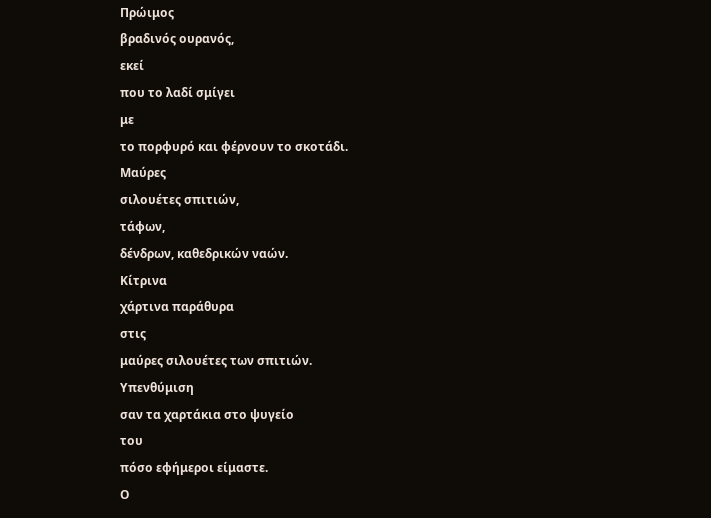Πρώιμος
βραδινός ουρανός,
εκεί
που το λαδί σμίγει
με
το πορφυρό και φέρνουν το σκοτάδι.
Μαύρες
σιλουέτες σπιτιών,
τάφων,
δένδρων, καθεδρικών ναών.
Κίτρινα
χάρτινα παράθυρα
στις
μαύρες σιλουέτες των σπιτιών.
Υπενθύμιση
σαν τα χαρτάκια στο ψυγείο
του
πόσο εφήμεροι είμαστε.
Ο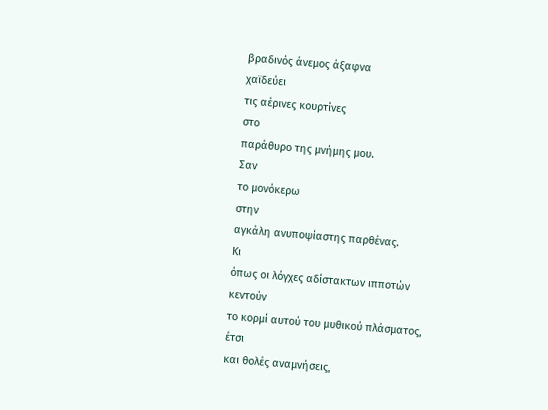βραδινός άνεμος άξαφνα
χαϊδεύει
τις αέρινες κουρτίνες
στο
παράθυρο της μνήμης μου.
Σαν
το μονόκερω
στην
αγκάλη ανυποψίαστης παρθένας.
Κι
όπως οι λόγχες αδίστακτων ιπποτών
κεντούν
το κορμί αυτού του μυθικού πλάσματος,
έτσι
και θολές αναμνήσεις,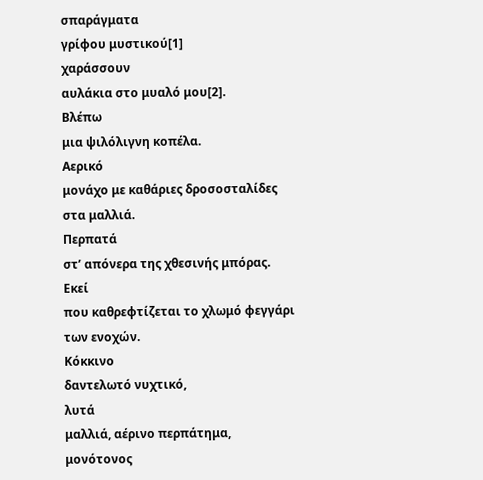σπαράγματα
γρίφου μυστικού[1]
χαράσσουν
αυλάκια στο μυαλό μου[2].
Βλέπω
μια ψιλόλιγνη κοπέλα.
Αερικό
μονάχο με καθάριες δροσοσταλίδες στα μαλλιά.
Περπατά
στ’ απόνερα της χθεσινής μπόρας.
Εκεί
που καθρεφτίζεται το χλωμό φεγγάρι των ενοχών.
Κόκκινο
δαντελωτό νυχτικό,
λυτά
μαλλιά, αέρινο περπάτημα,
μονότονος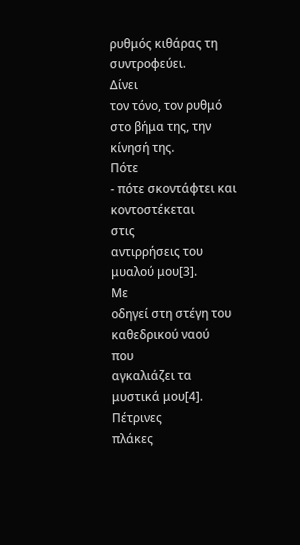ρυθμός κιθάρας τη συντροφεύει.
Δίνει
τον τόνο, τον ρυθμό στο βήμα της, την κίνησή της.
Πότε
- πότε σκοντάφτει και κοντοστέκεται
στις
αντιρρήσεις του μυαλού μου[3].
Με
οδηγεί στη στέγη του καθεδρικού ναού
που
αγκαλιάζει τα μυστικά μου[4].
Πέτρινες
πλάκες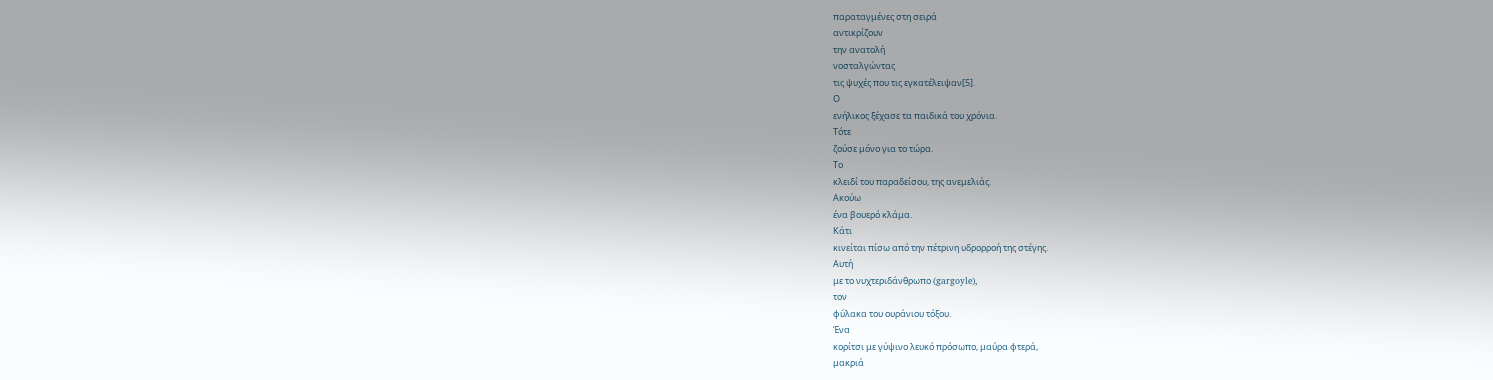παραταγμένες στη σειρά
αντικρίζουν
την ανατολή
νοσταλγώντας
τις ψυχές που τις εγκατέλειψαν[5].
Ο
ενήλικος ξέχασε τα παιδικά του χρόνια.
Τότε
ζούσε μόνο για το τώρα.
Το
κλειδί του παραδείσου, της ανεμελιάς.
Ακούω
ένα βουερό κλάμα.
Κάτι
κινείται πίσω από την πέτρινη υδρορροή της στέγης.
Αυτή
με το νυχτεριδάνθρωπο (gargoyle),
τον
φύλακα του ουράνιου τόξου.
Ένα
κορίτσι με γύψινο λευκό πρόσωπο, μαύρα φτερά,
μακριά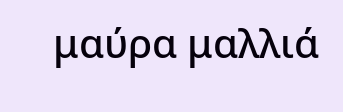μαύρα μαλλιά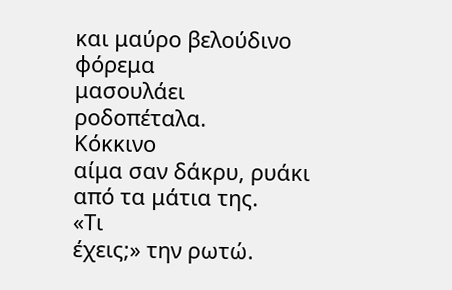και μαύρο βελούδινο φόρεμα
μασουλάει
ροδοπέταλα.
Κόκκινο
αίμα σαν δάκρυ, ρυάκι από τα μάτια της.
«Τι
έχεις;» την ρωτώ.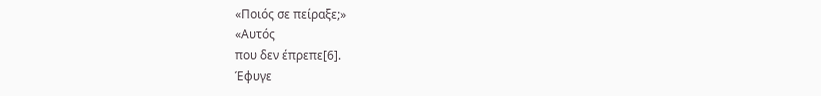«Ποιός σε πείραξε;»
«Αυτός
που δεν έπρεπε[6].
Έφυγε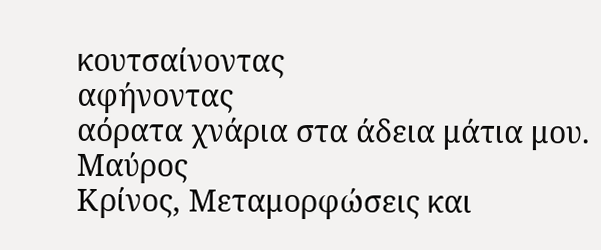κουτσαίνοντας
αφήνοντας
αόρατα χνάρια στα άδεια μάτια μου.
Μαύρος
Κρίνος, Μεταμορφώσεις και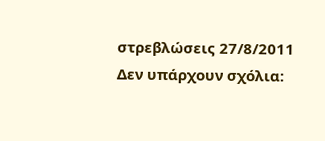στρεβλώσεις 27/8/2011
Δεν υπάρχουν σχόλια: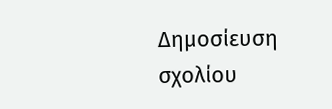Δημοσίευση σχολίου